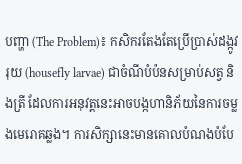បញ្ហា (The Problem)៖ កសិករតែងតែប្រើប្រាស់ដង្កូវរុយ (housefly larvae) ជាចំណីបំប៉នសម្រាប់សត្វ និងត្រី ដែលការអនុវត្តនេះអាចបង្កហានិភ័យនៃការចម្លងមេរោគឆ្លង។ ការសិក្សានេះមានគោលបំណងបំបែ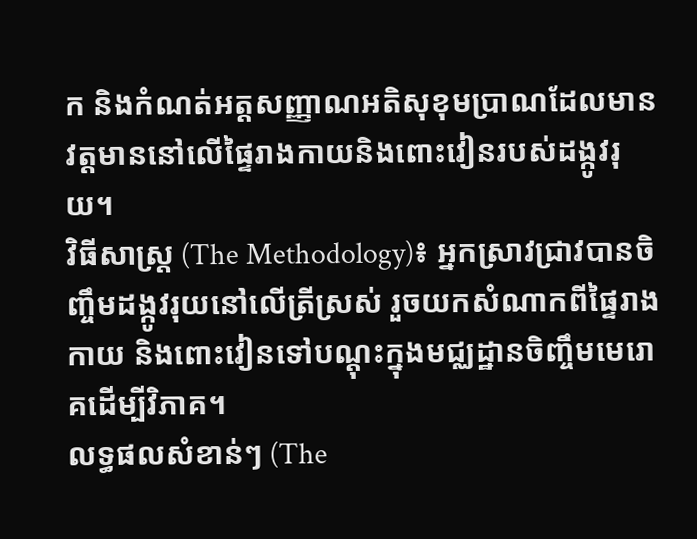ក និងកំណត់អត្តសញ្ញាណអតិសុខុមប្រាណដែលមានវត្តមាននៅលើផ្ទៃរាងកាយនិងពោះវៀនរបស់ដង្កូវរុយ។
វិធីសាស្ត្រ (The Methodology)៖ អ្នកស្រាវជ្រាវបានចិញ្ចឹមដង្កូវរុយនៅលើត្រីស្រស់ រួចយកសំណាកពីផ្ទៃរាងកាយ និងពោះវៀនទៅបណ្តុះក្នុងមជ្ឈដ្ឋានចិញ្ចឹមមេរោគដើម្បីវិភាគ។
លទ្ធផលសំខាន់ៗ (The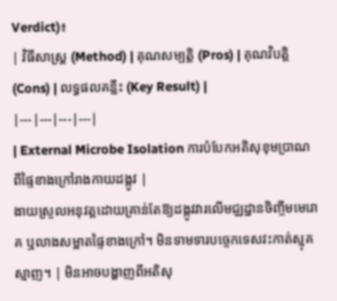Verdict)៖
| វិធីសាស្ត្រ (Method) | គុណសម្បត្តិ (Pros) | គុណវិបត្តិ (Cons) | លទ្ធផលគន្លឹះ (Key Result) |
|---|---|---|---|
| External Microbe Isolation ការបំបែកអតិសុខុមប្រាណពីផ្ទៃខាងក្រៅរាងកាយដង្កូវ |
ងាយស្រួលអនុវត្តដោយគ្រាន់តែឱ្យដង្កូវវារលើមជ្ឈដ្ឋានចិញ្ចឹមមេរោគ ឬលាងសម្អាតផ្ទៃខាងក្រៅ។ មិនទាមទារបច្ចេកទេសវះកាត់ស្មុគស្មាញ។ | មិនអាចបង្ហាញពីអតិសុ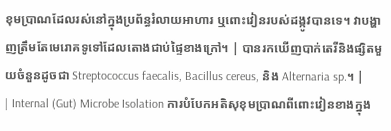ខុមប្រាណដែលរស់នៅក្នុងប្រព័ន្ធរំលាយអាហារ ឬពោះវៀនរបស់ដង្កូវបានទេ។ វាបង្ហាញត្រឹមតែមេរោគទូទៅដែលតោងជាប់ផ្ទៃខាងក្រៅ។ | បានរកឃើញបាក់តេរីនិងផ្សិតមួយចំនួនដូចជា Streptococcus faecalis, Bacillus cereus, និង Alternaria sp.។ |
| Internal (Gut) Microbe Isolation ការបំបែកអតិសុខុមប្រាណពីពោះវៀនខាងក្នុង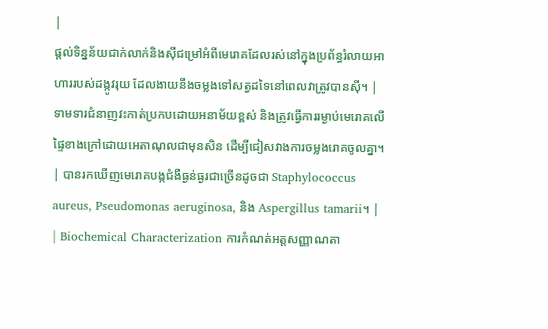|
ផ្តល់ទិន្នន័យជាក់លាក់និងស៊ីជម្រៅអំពីមេរោគដែលរស់នៅក្នុងប្រព័ន្ធរំលាយអាហាររបស់ដង្កូវរុយ ដែលងាយនឹងចម្លងទៅសត្វដទៃនៅពេលវាត្រូវបានស៊ី។ | ទាមទារជំនាញវះកាត់ប្រកបដោយអនាម័យខ្ពស់ និងត្រូវធ្វើការរម្ងាប់មេរោគលើផ្ទៃខាងក្រៅដោយអេតាណុលជាមុនសិន ដើម្បីជៀសវាងការចម្លងរោគចូលគ្នា។ | បានរកឃើញមេរោគបង្កជំងឺធ្ងន់ធ្ងរជាច្រើនដូចជា Staphylococcus aureus, Pseudomonas aeruginosa, និង Aspergillus tamarii។ |
| Biochemical Characterization ការកំណត់អត្តសញ្ញាណតា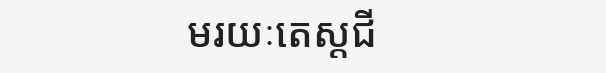មរយៈតេស្តជី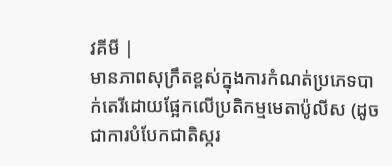វគីមី |
មានភាពសុក្រឹតខ្ពស់ក្នុងការកំណត់ប្រភេទបាក់តេរីដោយផ្អែកលើប្រតិកម្មមេតាប៉ូលីស (ដូចជាការបំបែកជាតិស្ករ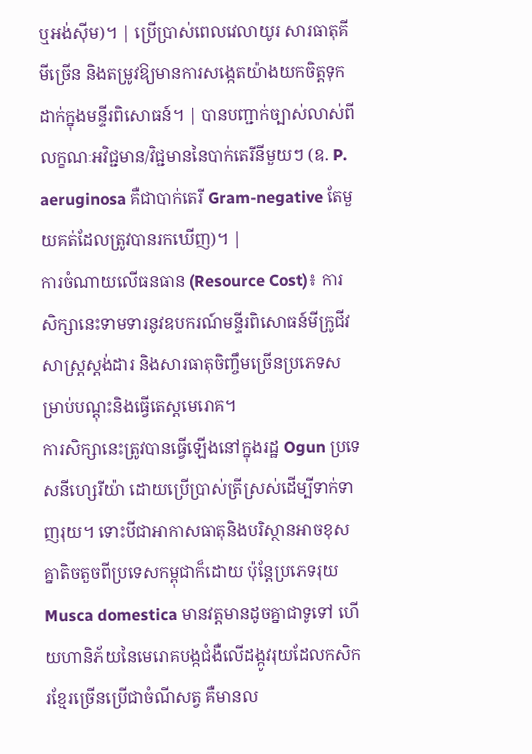ឬអង់ស៊ីម)។ | ប្រើប្រាស់ពេលវេលាយូរ សារធាតុគីមីច្រើន និងតម្រូវឱ្យមានការសង្កេតយ៉ាងយកចិត្តទុកដាក់ក្នុងមន្ទីរពិសោធន៍។ | បានបញ្ជាក់ច្បាស់លាស់ពីលក្ខណៈអវិជ្ជមាន/វិជ្ជមាននៃបាក់តេរីនីមួយៗ (ឧ. P. aeruginosa គឺជាបាក់តេរី Gram-negative តែមួយគត់ដែលត្រូវបានរកឃើញ)។ |
ការចំណាយលើធនធាន (Resource Cost)៖ ការសិក្សានេះទាមទារនូវឧបករណ៍មន្ទីរពិសោធន៍មីក្រូជីវសាស្ត្រស្តង់ដារ និងសារធាតុចិញ្ចឹមច្រើនប្រភេទសម្រាប់បណ្តុះនិងធ្វើតេស្តមេរោគ។
ការសិក្សានេះត្រូវបានធ្វើឡើងនៅក្នុងរដ្ឋ Ogun ប្រទេសនីហ្សេរីយ៉ា ដោយប្រើប្រាស់ត្រីស្រស់ដើម្បីទាក់ទាញរុយ។ ទោះបីជាអាកាសធាតុនិងបរិស្ថានអាចខុសគ្នាតិចតួចពីប្រទេសកម្ពុជាក៏ដោយ ប៉ុន្តែប្រភេទរុយ Musca domestica មានវត្តមានដូចគ្នាជាទូទៅ ហើយហានិភ័យនៃមេរោគបង្កជំងឺលើដង្កូវរុយដែលកសិករខ្មែរច្រើនប្រើជាចំណីសត្វ គឺមានល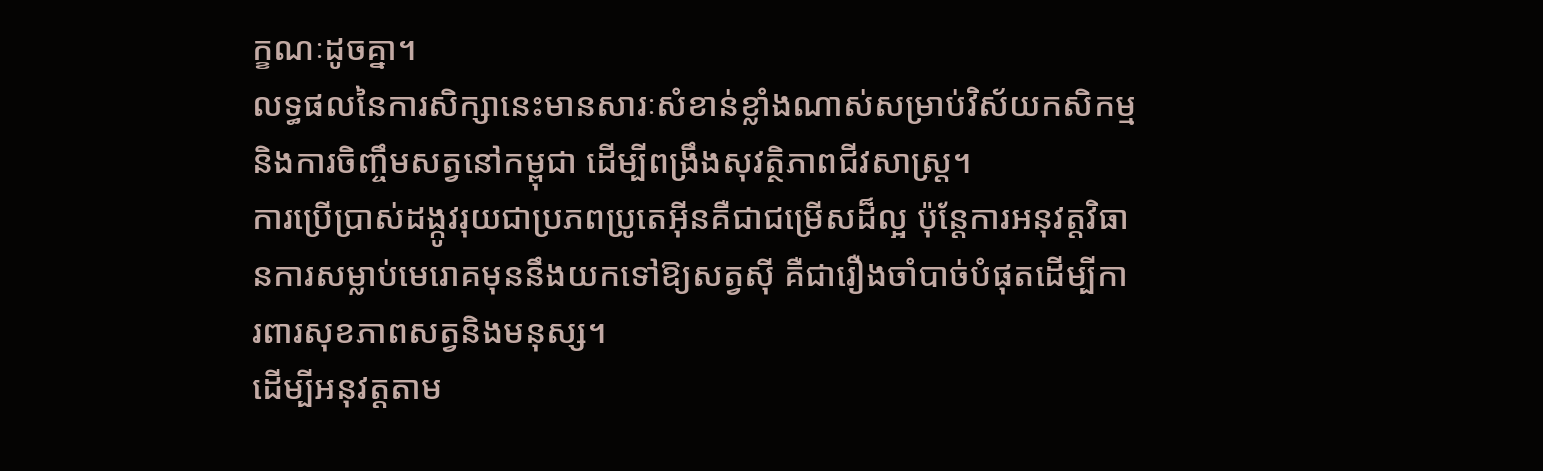ក្ខណៈដូចគ្នា។
លទ្ធផលនៃការសិក្សានេះមានសារៈសំខាន់ខ្លាំងណាស់សម្រាប់វិស័យកសិកម្មនិងការចិញ្ចឹមសត្វនៅកម្ពុជា ដើម្បីពង្រឹងសុវត្ថិភាពជីវសាស្ត្រ។
ការប្រើប្រាស់ដង្កូវរុយជាប្រភពប្រូតេអ៊ីនគឺជាជម្រើសដ៏ល្អ ប៉ុន្តែការអនុវត្តវិធានការសម្លាប់មេរោគមុននឹងយកទៅឱ្យសត្វស៊ី គឺជារឿងចាំបាច់បំផុតដើម្បីការពារសុខភាពសត្វនិងមនុស្ស។
ដើម្បីអនុវត្តតាម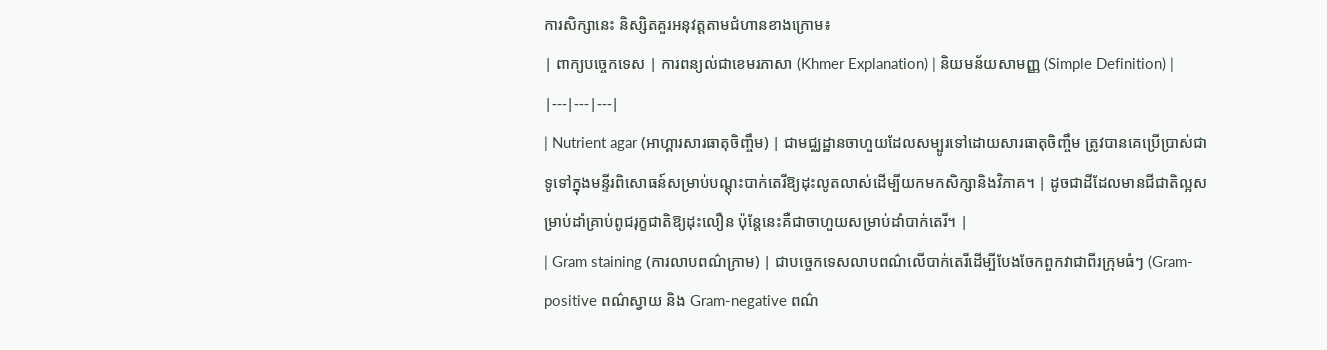ការសិក្សានេះ និស្សិតគួរអនុវត្តតាមជំហានខាងក្រោម៖
| ពាក្យបច្ចេកទេស | ការពន្យល់ជាខេមរភាសា (Khmer Explanation) | និយមន័យសាមញ្ញ (Simple Definition) |
|---|---|---|
| Nutrient agar (អាហ្គារសារធាតុចិញ្ចឹម) | ជាមជ្ឈដ្ឋានចាហួយដែលសម្បូរទៅដោយសារធាតុចិញ្ចឹម ត្រូវបានគេប្រើប្រាស់ជាទូទៅក្នុងមន្ទីរពិសោធន៍សម្រាប់បណ្តុះបាក់តេរីឱ្យដុះលូតលាស់ដើម្បីយកមកសិក្សានិងវិភាគ។ | ដូចជាដីដែលមានជីជាតិល្អសម្រាប់ដាំគ្រាប់ពូជរុក្ខជាតិឱ្យដុះលឿន ប៉ុន្តែនេះគឺជាចាហួយសម្រាប់ដាំបាក់តេរី។ |
| Gram staining (ការលាបពណ៌ក្រាម) | ជាបច្ចេកទេសលាបពណ៌លើបាក់តេរីដើម្បីបែងចែកពួកវាជាពីរក្រុមធំៗ (Gram-positive ពណ៌ស្វាយ និង Gram-negative ពណ៌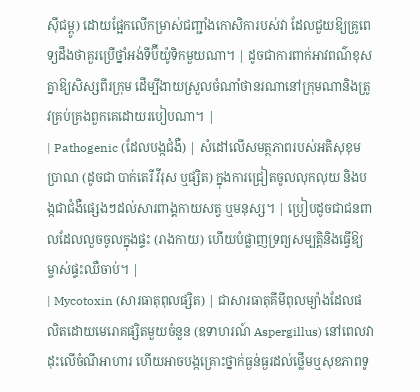ស៊ីជម្ពូ) ដោយផ្អែកលើកម្រាស់ជញ្ជាំងកោសិការបស់វា ដែលជួយឱ្យគ្រូពេទ្យដឹងថាគួរប្រើថ្នាំអង់ទីប៊ីយ៉ូទិកមួយណា។ | ដូចជាការពាក់អាវពណ៌ខុសគ្នាឱ្យសិស្សពីរក្រុម ដើម្បីងាយស្រួលចំណាំថានរណានៅក្រុមណានិងត្រូវគ្រប់គ្រងពួកគេដោយរបៀបណា។ |
| Pathogenic (ដែលបង្កជំងឺ) | សំដៅលើសមត្ថភាពរបស់អតិសុខុមប្រាណ (ដូចជា បាក់តេរី វីរុស ឬផ្សិត) ក្នុងការជ្រៀតចូលលុកលុយ និងបង្កជាជំងឺផ្សេងៗដល់សារពាង្គកាយសត្វ ឬមនុស្ស។ | ប្រៀបដូចជាជនពាលដែលលួចចូលក្នុងផ្ទះ (រាងកាយ) ហើយបំផ្លាញទ្រព្យសម្បត្តិនិងធ្វើឱ្យម្ចាស់ផ្ទះឈឺចាប់។ |
| Mycotoxin (សារធាតុពុលផ្សិត) | ជាសារធាតុគីមីពុលម្យ៉ាងដែលផលិតដោយមេរោគផ្សិតមួយចំនួន (ឧទាហរណ៍ Aspergillus) នៅពេលវាដុះលើចំណីអាហារ ហើយអាចបង្កគ្រោះថ្នាក់ធ្ងន់ធ្ងរដល់ថ្លើមឬសុខភាពទូ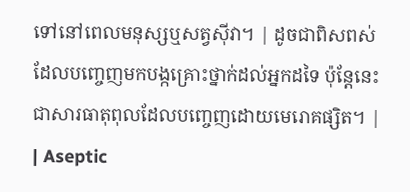ទៅនៅពេលមនុស្សឬសត្វស៊ីវា។ | ដូចជាពិសពស់ដែលបញ្ចេញមកបង្កគ្រោះថ្នាក់ដល់អ្នកដទៃ ប៉ុន្តែនេះជាសារធាតុពុលដែលបញ្ចេញដោយមេរោគផ្សិត។ |
| Aseptic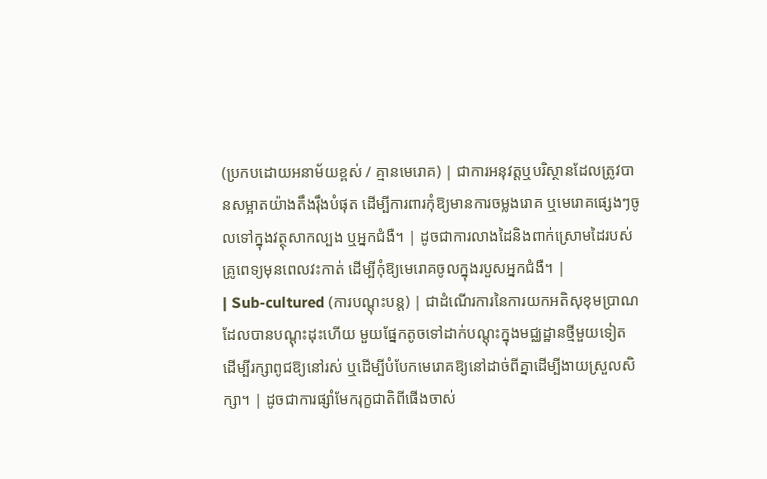(ប្រកបដោយអនាម័យខ្ពស់ / គ្មានមេរោគ) | ជាការអនុវត្តឬបរិស្ថានដែលត្រូវបានសម្អាតយ៉ាងតឹងរ៉ឹងបំផុត ដើម្បីការពារកុំឱ្យមានការចម្លងរោគ ឬមេរោគផ្សេងៗចូលទៅក្នុងវត្ថុសាកល្បង ឬអ្នកជំងឺ។ | ដូចជាការលាងដៃនិងពាក់ស្រោមដៃរបស់គ្រូពេទ្យមុនពេលវះកាត់ ដើម្បីកុំឱ្យមេរោគចូលក្នុងរបួសអ្នកជំងឺ។ |
| Sub-cultured (ការបណ្តុះបន្ត) | ជាដំណើរការនៃការយកអតិសុខុមប្រាណដែលបានបណ្តុះដុះហើយ មួយផ្នែកតូចទៅដាក់បណ្តុះក្នុងមជ្ឈដ្ឋានថ្មីមួយទៀត ដើម្បីរក្សាពូជឱ្យនៅរស់ ឬដើម្បីបំបែកមេរោគឱ្យនៅដាច់ពីគ្នាដើម្បីងាយស្រួលសិក្សា។ | ដូចជាការផ្សាំមែករុក្ខជាតិពីផើងចាស់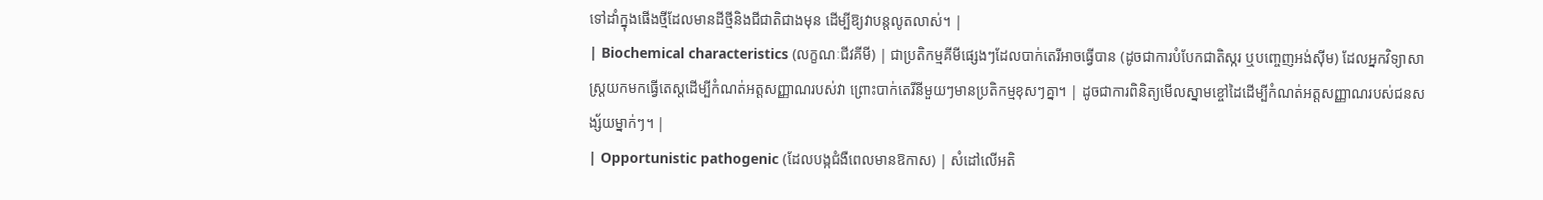ទៅដាំក្នុងផើងថ្មីដែលមានដីថ្មីនិងជីជាតិជាងមុន ដើម្បីឱ្យវាបន្តលូតលាស់។ |
| Biochemical characteristics (លក្ខណៈជីវគីមី) | ជាប្រតិកម្មគីមីផ្សេងៗដែលបាក់តេរីអាចធ្វើបាន (ដូចជាការបំបែកជាតិស្ករ ឬបញ្ចេញអង់ស៊ីម) ដែលអ្នកវិទ្យាសាស្ត្រយកមកធ្វើតេស្តដើម្បីកំណត់អត្តសញ្ញាណរបស់វា ព្រោះបាក់តេរីនីមួយៗមានប្រតិកម្មខុសៗគ្នា។ | ដូចជាការពិនិត្យមើលស្នាមខ្ចៅដៃដើម្បីកំណត់អត្តសញ្ញាណរបស់ជនសង្ស័យម្នាក់ៗ។ |
| Opportunistic pathogenic (ដែលបង្កជំងឺពេលមានឱកាស) | សំដៅលើអតិ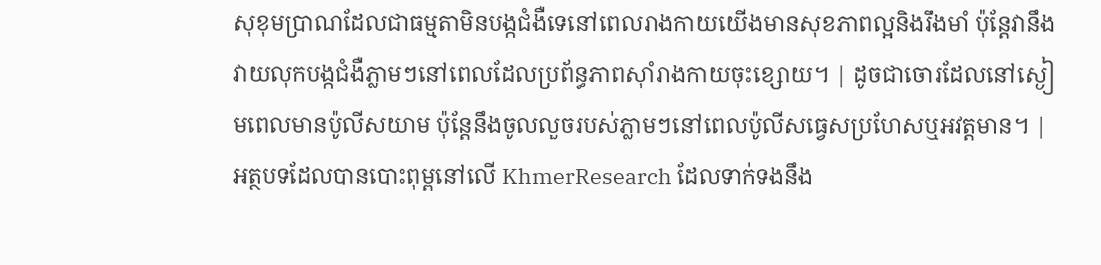សុខុមប្រាណដែលជាធម្មតាមិនបង្កជំងឺទេនៅពេលរាងកាយយើងមានសុខភាពល្អនិងរឹងមាំ ប៉ុន្តែវានឹងវាយលុកបង្កជំងឺភ្លាមៗនៅពេលដែលប្រព័ន្ធភាពស៊ាំរាងកាយចុះខ្សោយ។ | ដូចជាចោរដែលនៅស្ងៀមពេលមានប៉ូលីសយាម ប៉ុន្តែនឹងចូលលួចរបស់ភ្លាមៗនៅពេលប៉ូលីសធ្វេសប្រហែសឬអវត្តមាន។ |
អត្ថបទដែលបានបោះពុម្ពនៅលើ KhmerResearch ដែលទាក់ទងនឹង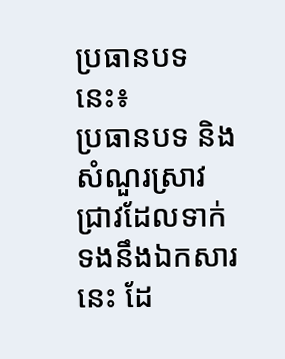ប្រធានបទនេះ៖
ប្រធានបទ និងសំណួរស្រាវជ្រាវដែលទាក់ទងនឹងឯកសារនេះ ដែ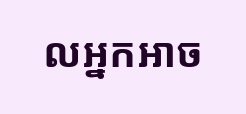លអ្នកអាច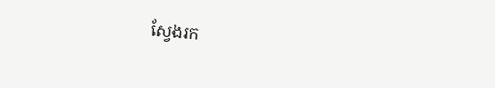ស្វែងរក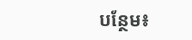បន្ថែម៖